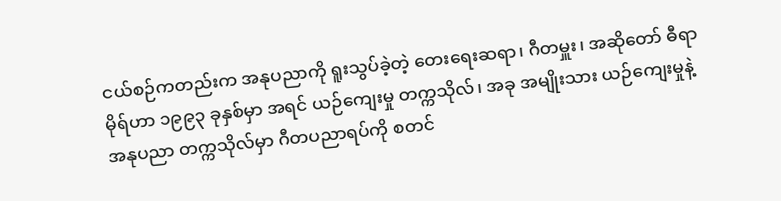ငယ်စဉ်ကတည်းက အနုပညာကို ရူးသွပ်ခဲ့တဲ့ တေးရေးဆရာ၊ ဂီတမှူး၊ အဆိုတော် ဓီရာမိုရ်ဟာ ၁၉၉၃ ခုနှစ်မှာ အရင် ယဉ်ကျေးမှု တက္ကသိုလ်၊ အခု အမျိုးသား ယဉ်ကျေးမှုနဲ့ အနုပညာ တက္ကသိုလ်မှာ ဂီတပညာရပ်ကို စတင်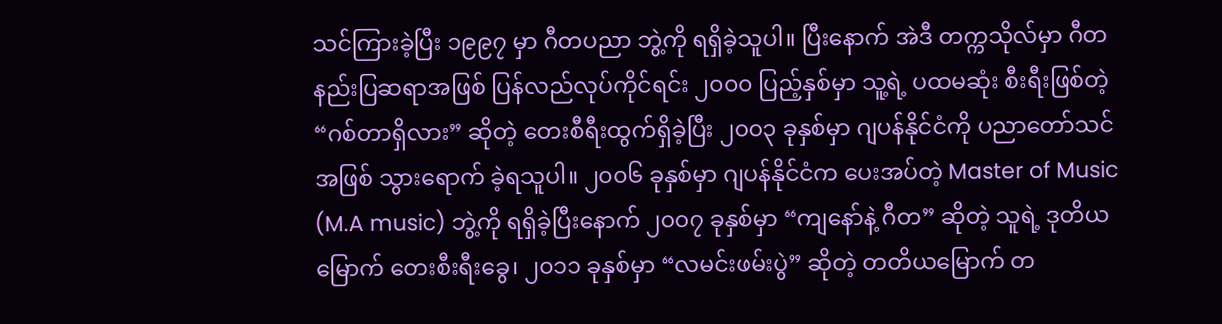သင်ကြားခဲ့ပြီး ၁၉၉၇ မှာ ဂီတပညာ ဘွဲ့ကို ရရှိခဲ့သူပါ။ ပြီးနောက် အဲဒီ တက္ကသိုလ်မှာ ဂီတနည်းပြဆရာအဖြစ် ပြန်လည်လုပ်ကိုင်ရင်း ၂၀၀၀ ပြည့်နှစ်မှာ သူ့ရဲ့ ပထမဆုံး စီးရီးဖြစ်တဲ့ “ဂစ်တာရှိလား” ဆိုတဲ့ တေးစီရီးထွက်ရှိခဲ့ပြီး ၂၀၀၃ ခုနှစ်မှာ ဂျပန်နိုင်ငံကို ပညာတော်သင် အဖြစ် သွားရောက် ခဲ့ရသူပါ။ ၂၀၀၆ ခုနှစ်မှာ ဂျပန်နိုင်ငံက ပေးအပ်တဲ့ Master of Music (M.A music) ဘွဲ့ကို ရရှိခဲ့ပြီးနောက် ၂၀၀၇ ခုနှစ်မှာ “ကျနော်နဲ့ ဂီတ” ဆိုတဲ့ သူရဲ့ ဒုတိယမြောက် တေးစီးရီးခွေ၊ ၂၀၁၁ ခုနှစ်မှာ “လမင်းဖမ်းပွဲ” ဆိုတဲ့ တတိယမြောက် တ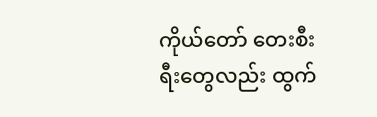ကိုယ်တော် တေးစီးရီးတွေလည်း ထွက်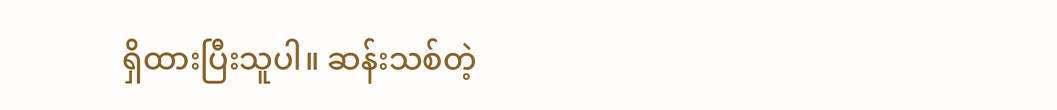ရှိထားပြီးသူပါ။ ဆန်းသစ်တဲ့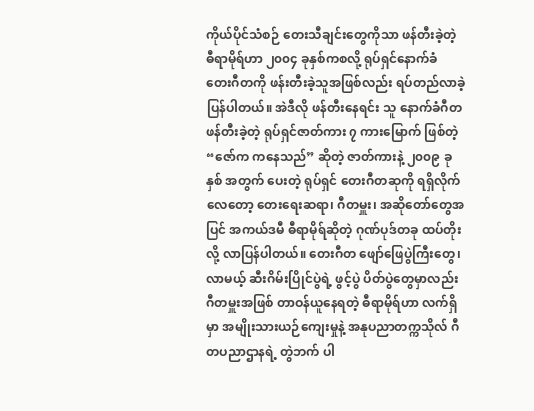ကိုယ်ပိုင်သံစဉ် တေးသီချင်းတွေကိုသာ ဖန်တီးခဲ့တဲ့ ဓီရာမိုရ်ဟာ ၂၀၀၄ ခုနှစ်ကစလို့ ရုပ်ရှင်နောက်ခံ တေးဂီတကို ဖန်းတီးခဲ့သူအဖြစ်လည်း ရပ်တည်လာခဲ့ပြန်ပါတယ်။ အဲဒီလို ဖန်တီးနေရင်း သူ နောက်ခံဂီတ ဖန်တီးခဲ့တဲ့ ရုပ်ရှင်ဇာတ်ကား ၇ ကားမြောက် ဖြစ်တဲ့ “ဇော်က ကနေသည်” ဆိုတဲ့ ဇာတ်ကားနဲ့ ၂၀၀၉ ခုနှစ် အတွက် ပေးတဲ့ ရုပ်ရှင် တေးဂီတဆုကို ရရှိလိုက်လေတော့ တေးရေးဆရာ၊ ဂီတမှူး၊ အဆိုတော်တွေအပြင် အကယ်ဒမီ ဓီရာမိုရ်ဆိုတဲ့ ဂုဏ်ပုဒ်တခု ထပ်တိုးလို့ လာပြန်ပါတယ်။ တေးဂီတ ဖျော်ဖြေပွဲကြီးတွေ၊ လာမယ့် ဆီးဂိမ်းပြိုင်ပွဲရဲ့ ဖွင့်ပွဲ ပိတ်ပွဲတွေမှာလည်း ဂီတမှူးအဖြစ် တာဝန်ယူနေရတဲ့ ဓီရာမိုရ်ဟာ လက်ရှိမှာ အမျိုးသားယဉ်ကျေးမှုနဲ့ အနုပညာတက္ကသိုလ် ဂီတပညာဌာနရဲ့ တွဲဘက် ပါ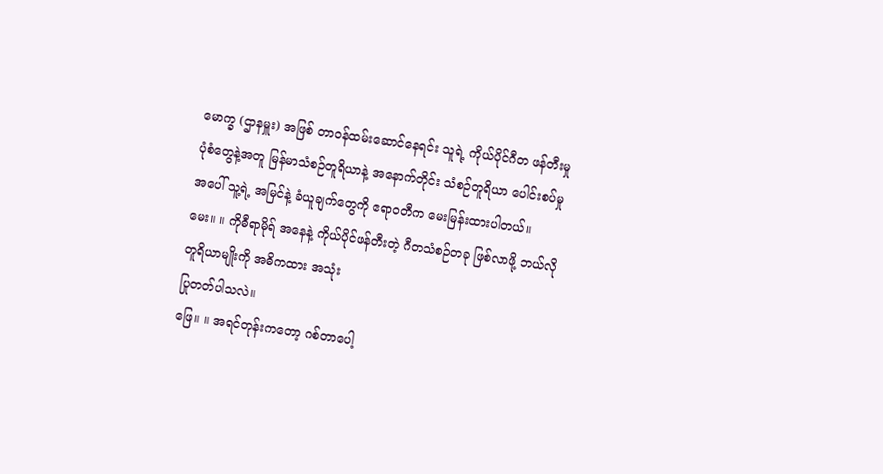မောက္ခ (ဌာနမှူး) အဖြစ် တာဝန်ထမ်းဆောင်နေရင်း သူရဲ့ ကိုယ်ပိုင်ဂီတ ဖန်တီးမှု ပုံစံတွေနဲ့အတူ မြန်မာသံစဉ်တူရိယာနဲ့ အနောက်တိုင်း သံစဉ်တူရိယာ ပေါင်းစပ်မှု အပေါ် သူ့ရဲ့ အမြင်နဲ့ ခံယူချက်တွေကို ဧရာဝတီက မေးမြန်းထားပါတယ်။
မေး။ ။ ကိုဓီရာမိုရ် အနေနဲ့ ကိုယ်ပိုင်ဖန်တီးတဲ့ ဂီတသံစဉ်တခု ဖြစ်လာဖို့ ဘယ်လိုတူရိယာမျိုးကို အဓိကထား အသုံး
ပြုတတ်ပါသလဲ။
ဖြေ။ ။ အရင်တုန်းကတော့ ဂစ်တာပေါ့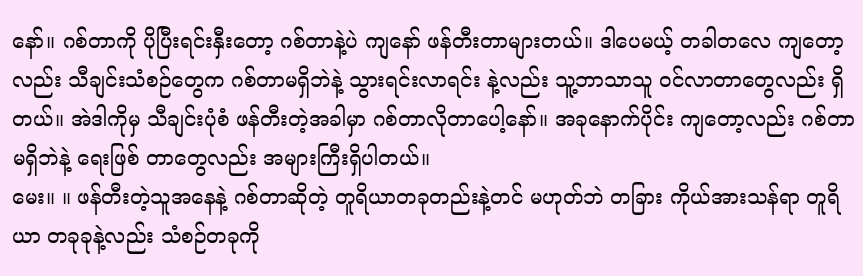နော်။ ဂစ်တာကို ပိုပြီးရင်းနှီးတော့ ဂစ်တာနဲ့ပဲ ကျနော် ဖန်တီးတာများတယ်။ ဒါပေမယ့် တခါတလေ ကျတော့လည်း သီချင်းသံစဉ်တွေက ဂစ်တာမရှိဘဲနဲ့ သွားရင်းလာရင်း နဲ့လည်း သူ့ဘာသာသူ ဝင်လာတာတွေလည်း ရှိတယ်။ အဲဒါကိုမှ သီချင်းပုံစံ ဖန်တီးတဲ့အခါမှာ ဂစ်တာလိုတာပေါ့နော်။ အခုနောက်ပိုင်း ကျတော့လည်း ဂစ်တာမရှိဘဲနဲ့ ရေးဖြစ် တာတွေလည်း အများကြီးရှိပါတယ်။
မေး။ ။ ဖန်တီးတဲ့သူအနေနဲ့ ဂစ်တာဆိုတဲ့ တူရိယာတခုတည်းနဲ့တင် မဟုတ်ဘဲ တခြား ကိုယ်အားသန်ရာ တူရိယာ တခုခုနဲ့လည်း သံစဉ်တခုကို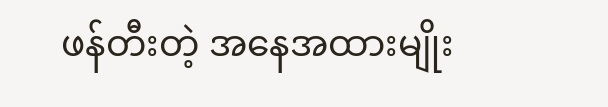ဖန်တီးတဲ့ အနေအထားမျိုး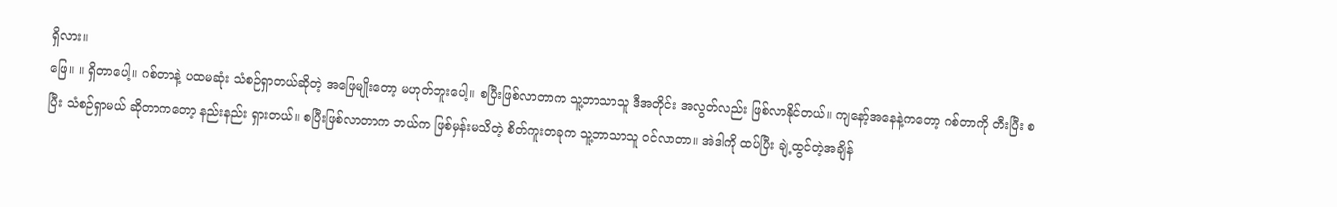ရှိလား။
ဖြေ။ ။ ရှိတာပေါ့။ ဂစ်တာနဲ့ ပထမဆုံး သံစဉ်ရှာတယ်ဆိုတဲ့ အဖြေမျိုးတော့ မဟုတ်ဘူးပေါ့။ စပြီးဖြစ်လာတာက သူ့ဘာသာသူ ဒီအတိုင်း အလွတ်လည်း ဖြစ်လာနိုင်တယ်။ ကျနော့်အနေနဲ့ကတော့ ဂစ်တာကို တီးပြီး စပြီး သံစဉ်ရှာမယ် ဆိုတာကတော့ နည်းနည်း ရှားတယ်။ စပြီးဖြစ်လာတာက ဘယ်က ဖြစ်မှန်းမသိတဲ့ စိတ်ကူးတခုက သူ့ဘာသာသူ ဝင်လာတာ။ အဲဒါကို ထပ်ပြီး ချဲ့ထွင်တဲ့အချိန်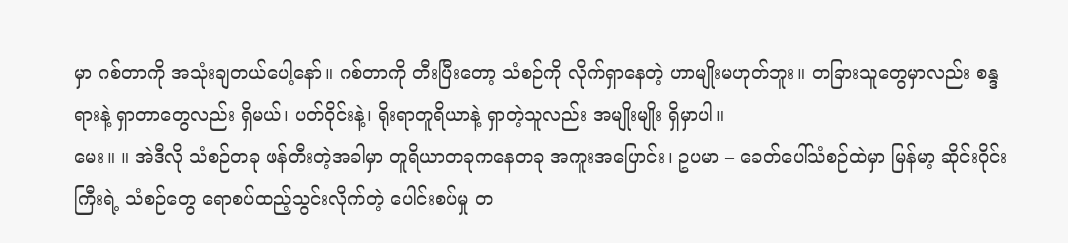မှာ ဂစ်တာကို အသုံးချတယ်ပေါ့နော်။ ဂစ်တာကို တီးပြီးတော့ သံစဉ်ကို လိုက်ရှာနေတဲ့ ဟာမျိုးမဟုတ်ဘူး။ တခြားသူတွေမှာလည်း စန္ဒရားနဲ့ ရှာတာတွေလည်း ရှိမယ်၊ ပတ်ဝိုင်းနဲ့၊ ရိုးရာတူရိယာနဲ့ ရှာတဲ့သူလည်း အမျိုးမျိုး ရှိမှာပါ။
မေး။ ။ အဲဒီလို သံစဉ်တခု ဖန်တီးတဲ့အခါမှာ တူရိယာတခုကနေတခု အကူးအပြောင်း၊ ဥပမာ – ခေတ်ပေါ်သံစဉ်ထဲမှာ မြန်မာ့ ဆိုင်းဝိုင်းကြီးရဲ့ သံစဉ်တွေ ရောစပ်ထည့်သွင်းလိုက်တဲ့ ပေါင်းစပ်မှု တ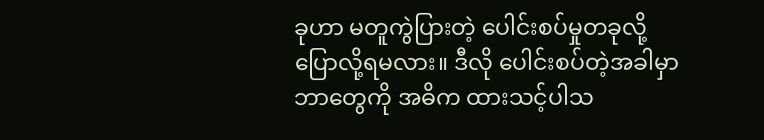ခုဟာ မတူကွဲပြားတဲ့ ပေါင်းစပ်မှုတခုလို့ ပြောလို့ရမလား။ ဒီလို ပေါင်းစပ်တဲ့အခါမှာ ဘာတွေကို အဓိက ထားသင့်ပါသ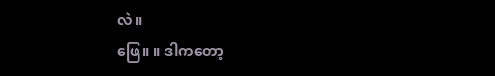လဲ။
ဖြေ။ ။ ဒါကတော့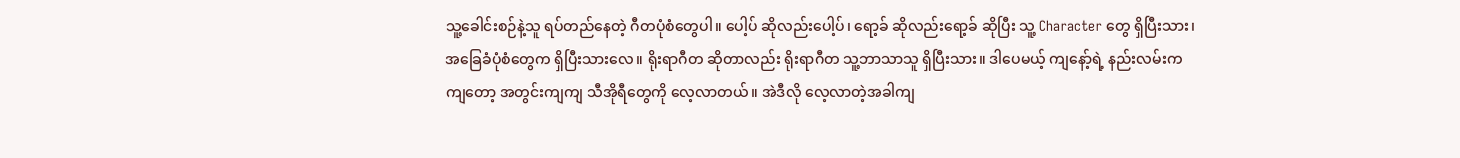သူ့ခေါင်းစဉ်နဲ့သူ ရပ်တည်နေတဲ့ ဂီတပုံစံတွေပါ။ ပေါ့ပ် ဆိုလည်းပေါ့ပ်၊ ရော့ခ် ဆိုလည်းရော့ခ် ဆိုပြီး သူ့ Character တွေ ရှိပြီးသား၊ အခြေခံပုံစံတွေက ရှိပြီးသားလေ။ ရိုးရာဂီတ ဆိုတာလည်း ရိုးရာဂီတ သူ့ဘာသာသူ ရှိပြီးသား။ ဒါပေမယ့် ကျနော့်ရဲ့ နည်းလမ်းက ကျတော့ အတွင်းကျကျ သီအိုရီတွေကို လေ့လာတယ်။ အဲဒီလို လေ့လာတဲ့အခါကျ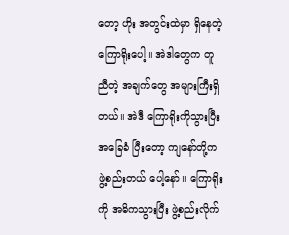တော့ ဟိုး အတွင်းထဲမှာ ရှိနေတဲ့ ကြောရိုးပေါ့။ အဲဒါတွေက တူညီတဲ့ အချက်တွေ အများကြီးရှိတယ်။ အဲဒီ ကြောရိုးကိုသွားပြီး အခြေခံ ပြီးတော့ ကျနော်တို့က ဖွဲ့စည်းတယ် ပေါ့နော်။ ကြောရိုးကို အဓိကသွားပြီး ဖွဲ့စည်းလိုက်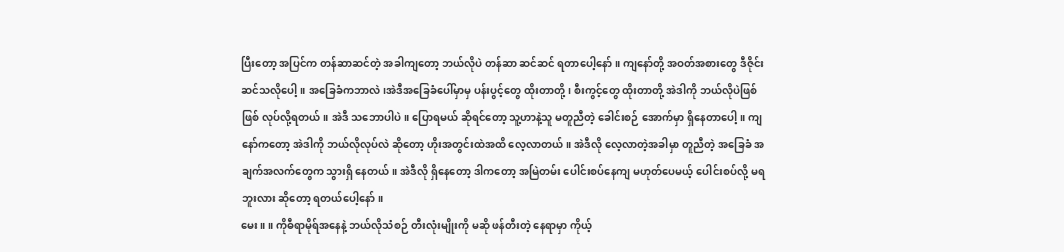ပြီးတော့ အပြင်က တန်ဆာဆင်တဲ့ အခါကျတော့ ဘယ်လိုပဲ တန်ဆာ ဆင်ဆင် ရတာပေါ့နော်။ ကျနော်တို့ အဝတ်အစားတွေ ဒီဇိုင်း ဆင်သလိုပေါ့။ အခြေခံကဘာလဲ၊အဲဒီအခြေခံပေါ်မှာမှ ပန်းပွင့်တွေ ထိုးတာတို့၊ စီးကွင့်တွေ ထိုးတာတို့ အဲဒါကို ဘယ်လိုပဲဖြစ်ဖြစ် လုပ်လို့ရတယ်။ အဲဒီ သဘောပါပဲ။ ပြောရမယ် ဆိုရင်တော့ သူ့ဟာနဲ့သူ မတူညီတဲ့ ခေါင်းစဉ် အောက်မှာ ရှိနေတာပေါ့။ ကျနော်ကတော့ အဲဒါကို ဘယ်လိုလုပ်လဲ ဆိုတော့ ဟိုးအတွင်းထဲအထိ လေ့လာတယ်။ အဲဒီလို လေ့လာတဲ့အခါမှာ တူညီတဲ့ အခြေခံ အချက်အလက်တွေက သွားရှိ နေတယ်။ အဲဒီလို ရှိနေတော့ ဒါကတော့ အမြဲတမ်း ပေါင်းစပ်နေကျ မဟုတ်ပေမယ့် ပေါင်းစပ်လို့ မရဘူးလား ဆိုတော့ ရတယ်ပေါ့နော်။
မေး။ ။ ကိုဓီရာမိုရ်အနေနဲ့ ဘယ်လိုသံစဉ် တီးလုံးမျိုးကို မဆို ဖန်တီးတဲ့ နေရာမှာ ကိုယ့်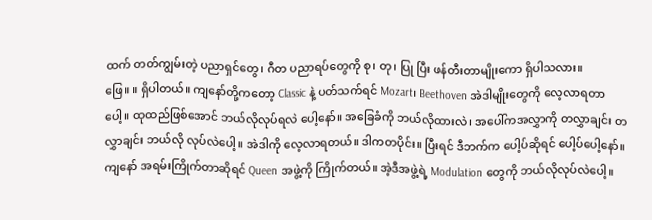ထက် တတ်ကျွမ်းတဲ့ ပညာရှင်တွေ၊ ဂီတ ပညာရပ်တွေကို စု၊ တု၊ ပြု ပြီး ဖန်တီးတာမျိုးကော ရှိပါသလား။
ဖြေ။ ။ ရှိပါတယ်။ ကျနော်တို့ကတော့ Classic နဲ့ ပတ်သက်ရင် Mozart၊ Beethoven အဲဒါမျိုးတွေကို လေ့လာရတာပေါ့။ ထုထည်ဖြစ်အောင် ဘယ်လိုလုပ်ရလဲ ပေါ့နော်။ အခြေခံကို ဘယ်လိုထားလဲ၊ အပေါ်ကအလွှာကို တလွှာချင်း တလွှာချင်း ဘယ်လို လုပ်လဲပေါ့။ အဲဒါကို လေ့လာရတယ်။ ဒါကတပိုင်း။ ပြီးရင် ဒီဘက်က ပေါ့ပ်ဆိုရင် ပေါ့ပ်ပေါ့နော်။ ကျနော် အရမ်းကြိုက်တာဆိုရင် Queen အဖွဲ့ကို ကြိုက်တယ်။ အဲ့ဒီအဖွဲ့ရဲ့ Modulation တွေကို ဘယ်လိုလုပ်လဲပေါ့။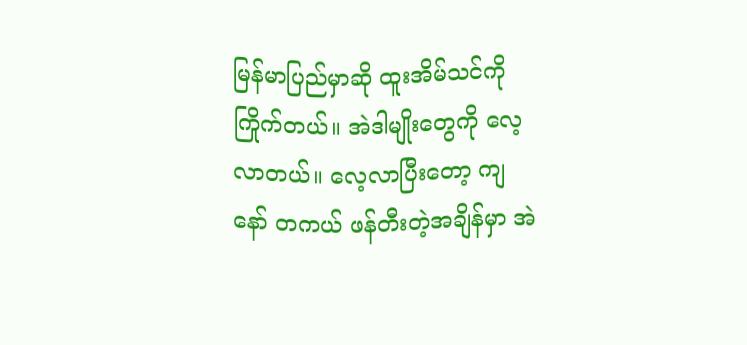မြန်မာပြည်မှာဆို ထူးအိမ်သင်ကို ကြိုက်တယ်။ အဲဒါမျိုးတွေကို လေ့လာတယ်။ လေ့လာပြီးတော့ ကျနော် တကယ် ဖန်တီးတဲ့အချိန်မှာ အဲ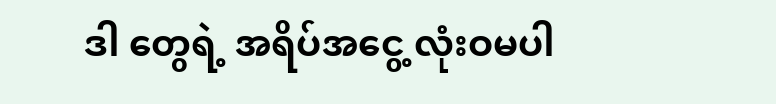ဒါ တွေရဲ့ အရိပ်အငွေ့ လုံးဝမပါ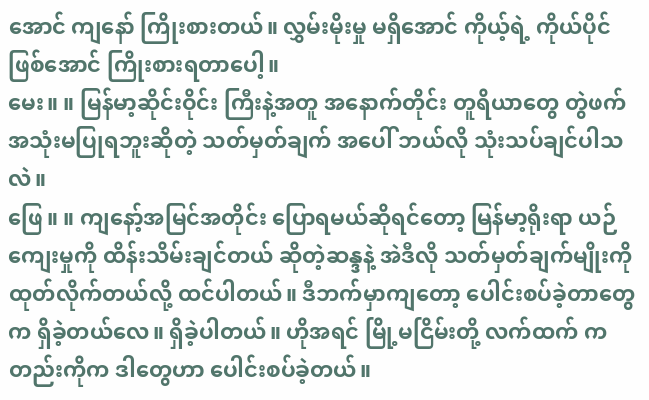အောင် ကျနော် ကြိုးစားတယ်။ လွှမ်းမိုးမှု မရှိအောင် ကိုယ့်ရဲ့ ကိုယ်ပိုင် ဖြစ်အောင် ကြိုးစားရတာပေါ့။
မေး။ ။ မြန်မာ့ဆိုင်းဝိုင်း ကြီးနဲ့အတူ အနောက်တိုင်း တူရိယာတွေ တွဲဖက် အသုံးမပြုရဘူးဆိုတဲ့ သတ်မှတ်ချက် အပေါ် ဘယ်လို သုံးသပ်ချင်ပါသလဲ။
ဖြေ။ ။ ကျနော့်အမြင်အတိုင်း ပြောရမယ်ဆိုရင်တော့ မြန်မာ့ရိုးရာ ယဉ်ကျေးမှုကို ထိန်းသိမ်းချင်တယ် ဆိုတဲ့ဆန္ဒနဲ့ အဲဒီလို သတ်မှတ်ချက်မျိုးကို ထုတ်လိုက်တယ်လို့ ထင်ပါတယ်။ ဒီဘက်မှာကျတော့ ပေါင်းစပ်ခဲ့တာတွေက ရှိခဲ့တယ်လေ။ ရှိခဲ့ပါတယ်။ ဟိုအရင် မြို့မငြိမ်းတို့ လက်ထက် ကတည်းကိုက ဒါတွေဟာ ပေါင်းစပ်ခဲ့တယ်။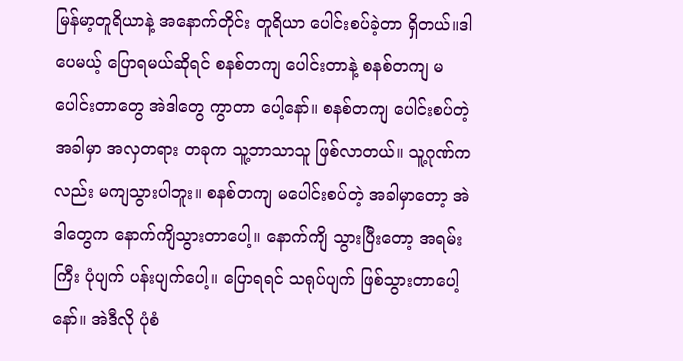မြန်မာ့တူရိယာနဲ့ အနောက်တိုင်း တူရိယာ ပေါင်းစပ်ခဲ့တာ ရှိတယ်။ဒါပေမယ့် ပြောရမယ်ဆိုရင် စနစ်တကျ ပေါင်းတာနဲ့ စနစ်တကျ မပေါင်းတာတွေ အဲဒါတွေ ကွာတာ ပေါ့နော်။ စနစ်တကျ ပေါင်းစပ်တဲ့အခါမှာ အလှတရား တခုက သူ့ဘာသာသူ ဖြစ်လာတယ်။ သူ့ဂုဏ်ကလည်း မကျသွားပါဘူး။ စနစ်တကျ မပေါင်းစပ်တဲ့ အခါမှာတော့ အဲဒါတွေက နောက်ကျိသွားတာပေါ့။ နောက်ကျိ သွားပြီးတော့ အရမ်းကြီး ပုံပျက် ပန်းပျက်ပေါ့။ ပြောရရင် သရုပ်ပျက် ဖြစ်သွားတာပေါ့နော်။ အဲဒီလို ပုံစံ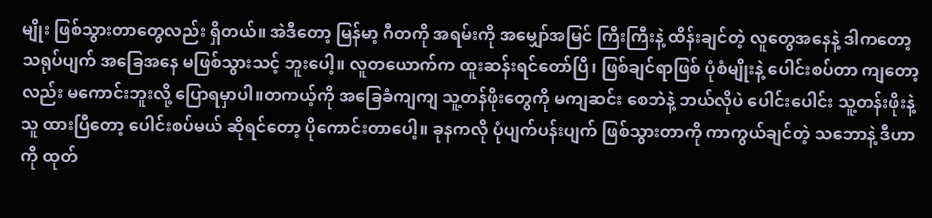မျိုး ဖြစ်သွားတာတွေလည်း ရှိတယ်။ အဲဒီတော့ မြန်မာ့ ဂီတကို အရမ်းကို အမျှော်အမြင် ကြီးကြီးနဲ့ ထိန်းချင်တဲ့ လူတွေအနေနဲ့ ဒါကတော့ သရုပ်ပျက် အခြေအနေ မဖြစ်သွားသင့် ဘူးပေါ့။ လူတယောက်က ထူးဆန်းရင်တော်ပြီ၊ ဖြစ်ချင်ရာဖြစ် ပုံစံမျိုးနဲ့ ပေါင်းစပ်တာ ကျတော့လည်း မကောင်းဘူးလို့ ပြောရမှာပါ။တကယ့်ကို အခြေခံကျကျ သူ့တန်ဖိုးတွေကို မကျဆင်း စေဘဲနဲ့ ဘယ်လိုပဲ ပေါင်းပေါင်း သူ့တန်းဖိုးနဲ့သူ ထားပြီတော့ ပေါင်းစပ်မယ် ဆိုရင်တော့ ပိုကောင်းတာပေါ့။ ခုနကလို ပုံပျက်ပန်းပျက် ဖြစ်သွားတာကို ကာကွယ်ချင်တဲ့ သဘောနဲ့ ဒီဟာကို ထုတ်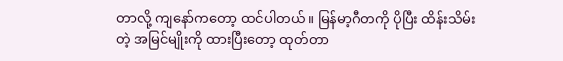တာလို့ ကျနော်ကတော့ ထင်ပါတယ်။ မြန်မာ့ဂီတကို ပိုပြီး ထိန်းသိမ်းတဲ့ အမြင်မျိုးကို ထားပြီးတော့ ထုတ်တာ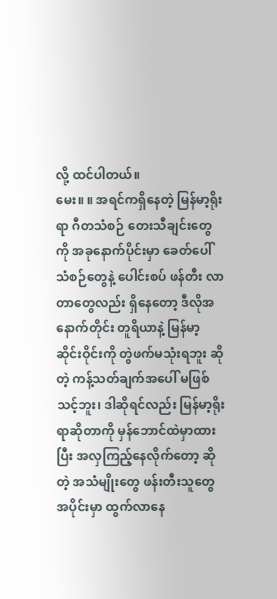လို့ ထင်ပါတယ်။
မေး။ ။ အရင်ကရှိနေတဲ့ မြန်မာ့ရိုးရာ ဂီတသံစဉ် တေးသီချင်းတွေကို အခုနောက်ပိုင်းမှာ ခေတ်ပေါ်သံစဉ်တွေနဲ့ ပေါင်းစပ် ဖန်တီး လာတာတွေလည်း ရှိနေတော့ ဒီလိုအနောက်တိုင်း တူရိယာနဲ့ မြန်မာ့ဆိုင်းဝိုင်းကို တွဲဖက်မသုံးရဘူး ဆိုတဲ့ ကန့်သတ်ချက်အပေါ် မဖြစ်သင့်ဘူး၊ ဒါဆိုရင်လည်း မြန်မာ့ရိုးရာဆိုတာကို မှန်ဘောင်ထဲမှာထားပြီး အလှကြည့်နေလိုက်တော့ ဆိုတဲ့ အသံမျိုးတွေ ဖန်းတီးသူတွေ အပိုင်းမှာ ထွက်လာနေ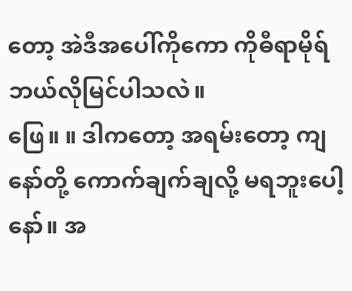တော့ အဲဒီအပေါ်ကိုကော ကိုဓီရာမိုရ် ဘယ်လိုမြင်ပါသလဲ။
ဖြေ။ ။ ဒါကတော့ အရမ်းတော့ ကျနော်တို့ ကောက်ချက်ချလို့ မရဘူးပေါ့နော်။ အ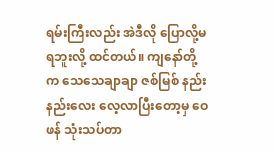ရမ်းကြီးလည်း အဲဒီလို ပြောလို့မရဘူးလို့ ထင်တယ်။ ကျနော်တို့က သေသေချာချာ ဇစ်မြစ် နည်းနည်းလေး လေ့လာပြီးတော့မှ ဝေဖန် သုံးသပ်တာ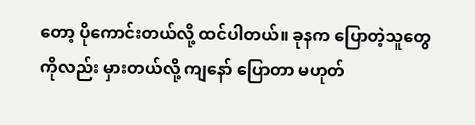တော့ ပိုကောင်းတယ်လို့ ထင်ပါတယ်။ ခုနက ပြောတဲ့သူတွေကိုလည်း မှားတယ်လို့ ကျနော် ပြောတာ မဟုတ်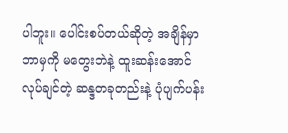ပါဘူး။ ပေါင်းစပ်တယ်ဆိုတဲ့ အချိန်မှာ ဘာမှကို မတွေးဘဲနဲ့ ထူးဆန်းအောင် လုပ်ချင်တဲ့ ဆန္ဒတခုတည်းနဲ့ ပုံပျက်ပန်း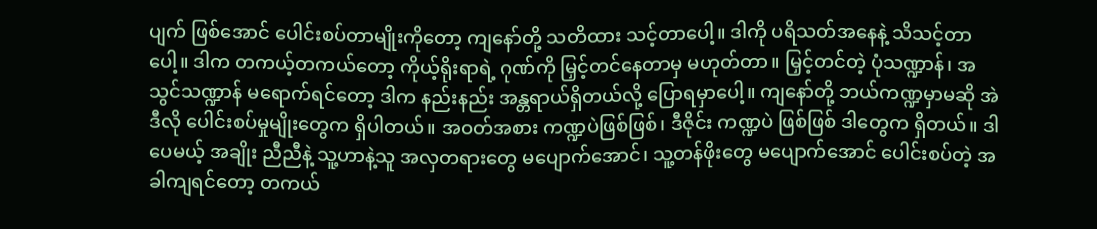ပျက် ဖြစ်အောင် ပေါင်းစပ်တာမျိုးကိုတော့ ကျနော်တို့ သတိထား သင့်တာပေါ့။ ဒါကို ပရိသတ်အနေနဲ့ သိသင့်တာပေါ့။ ဒါက တကယ့်တကယ်တော့ ကိုယ့်ရိုးရာရဲ့ ဂုဏ်ကို မြှင့်တင်နေတာမှ မဟုတ်တာ။ မြှင့်တင်တဲ့ ပုံသဏ္ဍာန်၊ အသွင်သဏ္ဍာန် မရောက်ရင်တော့ ဒါက နည်းနည်း အန္တရာယ်ရှိတယ်လို့ ပြောရမှာပေါ့။ ကျနော်တို့ ဘယ်ကဏ္ဍမှာမဆို အဲဒီလို ပေါင်းစပ်မှုမျိုးတွေက ရှိပါတယ်။ အဝတ်အစား ကဏ္ဍပဲဖြစ်ဖြစ်၊ ဒီဇိုင်း ကဏ္ဍပဲ ဖြစ်ဖြစ် ဒါတွေက ရှိတယ်။ ဒါပေမယ့် အချိုး ညီညီနဲ့ သူ့ဟာနဲ့သူ အလှတရားတွေ မပျောက်အောင်၊ သူ့တန်ဖိုးတွေ မပျောက်အောင် ပေါင်းစပ်တဲ့ အခါကျရင်တော့ တကယ်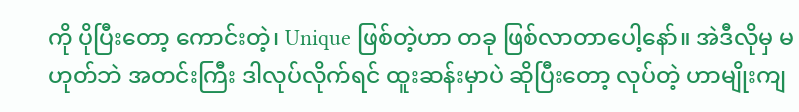ကို ပိုပြီးတော့ ကောင်းတဲ့၊ Unique ဖြစ်တဲ့ဟာ တခု ဖြစ်လာတာပေါ့နော်။ အဲဒီလိုမှ မဟုတ်ဘဲ အတင်းကြီး ဒါလုပ်လိုက်ရင် ထူးဆန်းမှာပဲ ဆိုပြီးတော့ လုပ်တဲ့ ဟာမျိုးကျ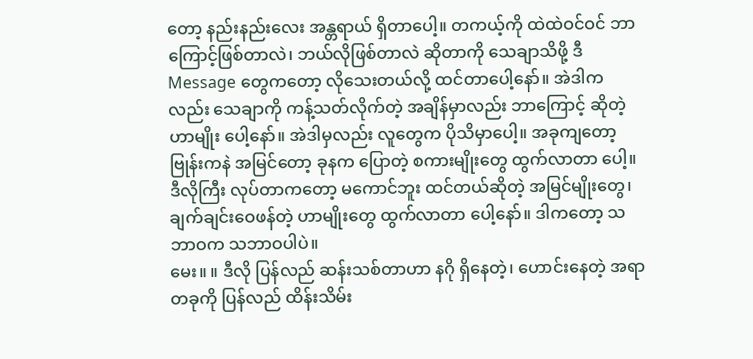တော့ နည်းနည်းလေး အန္တရာယ် ရှိတာပေါ့။ တကယ့်ကို ထဲထဲဝင်ဝင် ဘာကြောင့်ဖြစ်တာလဲ၊ ဘယ်လိုဖြစ်တာလဲ ဆိုတာကို သေချာသိဖို့ ဒီ Message တွေကတော့ လိုသေးတယ်လို့ ထင်တာပေါ့နော်။ အဲဒါကလည်း သေချာကို ကန့်သတ်လိုက်တဲ့ အချိန်မှာလည်း ဘာကြောင့် ဆိုတဲ့ ဟာမျိုး ပေါ့နော်။ အဲဒါမှလည်း လူတွေက ပိုသိမှာပေါ့။ အခုကျတော့ ဗြုန်းကနဲ အမြင်တော့ ခုနက ပြောတဲ့ စကားမျိုးတွေ ထွက်လာတာ ပေါ့။ ဒီလိုကြီး လုပ်တာကတော့ မကောင်ဘူး ထင်တယ်ဆိုတဲ့ အမြင်မျိုးတွေ၊ ချက်ချင်းဝေဖန်တဲ့ ဟာမျိုးတွေ ထွက်လာတာ ပေါ့နော်။ ဒါကတော့ သဘာဝက သဘာဝပါပဲ။
မေး။ ။ ဒီလို ပြန်လည် ဆန်းသစ်တာဟာ နဂို ရှိနေတဲ့၊ ဟောင်းနေတဲ့ အရာတခုကို ပြန်လည် ထိန်းသိမ်း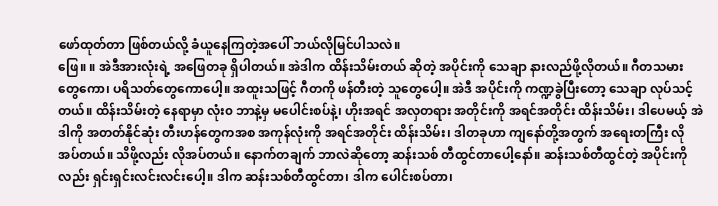ဖော်ထုတ်တာ ဖြစ်တယ်လို့ ခံယူနေကြတဲ့အပေါ် ဘယ်လိုမြင်ပါသလဲ။
ဖြေ။ ။ အဲဒီအားလုံးရဲ့ အဖြေတခု ရှိပါတယ်။ အဲဒါက ထိန်းသိမ်းတယ် ဆိုတဲ့ အပိုင်းကို သေချာ နားလည်ဖို့လိုတယ်။ ဂီတသမား တွေကော၊ ပရိသတ်တွေကောပေါ့။ အထူးသဖြင့် ဂီတကို ဖန်တီးတဲ့ သူတွေပေါ့။ အဲဒီ အပိုင်းကို ကဏ္ဍခွဲပြီးတော့ သေချာ လုပ်သင့်တယ်။ ထိန်းသိမ်းတဲ့ နေရာမှာ လုံး၀ ဘာနဲ့မှ မပေါင်းစပ်နဲ့၊ ဟိုးအရင် အလှတရား အတိုင်းကို အရင်အတိုင်း ထိန်းသိမ်း၊ ဒါပေမယ့် အဲဒါကို အတတ်နိုင်ဆုံး တီးဟန်တွေကအစ အကုန်လုံးကို အရင်အတိုင်း ထိန်းသိမ်း၊ ဒါတခုဟာ ကျနော်တို့အတွက် အရေးတကြီး လိုအပ်တယ်။ သိဖို့လည်း လိုအပ်တယ်။ နောက်တချက် ဘာလဲဆိုတော့ ဆန်းသစ် တီထွင်တာပေါ့နော်။ ဆန်းသစ်တီထွင်တဲ့ အပိုင်းကိုလည်း ရှင်းရှင်းလင်းလင်းပေါ့။ ဒါက ဆန်းသစ်တီထွင်တာ၊ ဒါက ပေါင်းစပ်တာ၊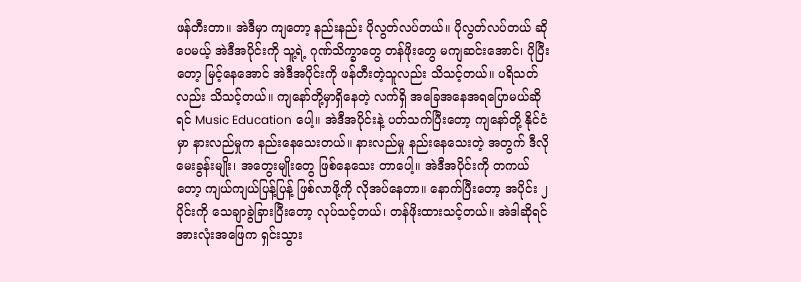ဖန်တီးတာ။ အဲဒီမှာ ကျတော့ နည်းနည်း ပိုလွတ်လပ်တယ်။ ပိုလွတ်လပ်တယ် ဆိုပေမယ့် အဲဒီအပိုင်းကို သူ့ရဲ့ ဂုဏ်သိက္ခာတွေ တန်ဖိုးတွေ မကျဆင်းအောင်၊ ပိုပြီးတော့ မြင့်နေအောင် အဲဒီအပိုင်းကို ဖန်တီးတဲ့သူလည်း သိသင့်တယ်။ ပရိသတ်လည်း သိသင့်တယ်။ ကျနော်တို့မှာရှိနေတဲ့ လက်ရှိ အခြေအနေအရပြောမယ်ဆိုရင် Music Education ပေါ့။ အဲဒီအပိုင်းနဲ့ ပတ်သက်ပြီးတော့ ကျနော်တို့ နိုင်ငံမှာ နားလည်မှုက နည်းနေသေးတယ်။ နားလည်မှု နည်းနေသေးတဲ့ အတွက် ဒီလို မေးခွန်းမျိုး၊ အတွေးမျိုးတွေ ဖြစ်နေသေး တာပေါ့။ အဲဒီအပိုင်းကို တကယ်တော့ ကျယ်ကျယ်ပြန့်ပြန့် ဖြစ်လာဖို့ကို လိုအပ်နေတာ။ နောက်ပြီးတော့ အပိုင်း ၂ ပိုင်းကို သေချာခွဲခြားပြီးတော့ လုပ်သင့်တယ်၊ တန်ဖိုးထားသင့်တယ်။ အဲဒါဆိုရင် အားလုံးအဖြေက ရှင်းသွား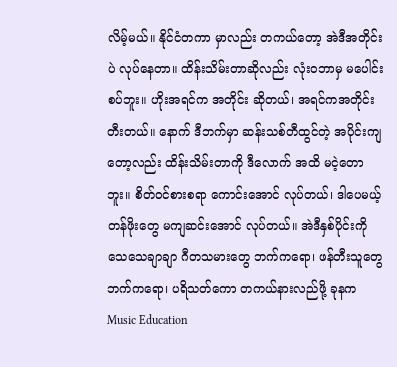လိမ့်မယ်။ နိုင်ငံတကာ မှာလည်း တကယ်တော့ အဲဒီအတိုင်းပဲ လုပ်နေတာ။ ထိန်းသိမ်းတာဆိုလည်း လုံးဝဘာမှ မပေါင်းစပ်ဘူး။ ဟိုးအရင်က အတိုင်း ဆိုတယ်၊ အရင်ကအတိုင်း တီးတယ်။ နောက် ဒီဘက်မှာ ဆန်းသစ်တီထွင်တဲ့ အပိုင်းကျတော့လည်း ထိန်းသိမ်းတာကို ဒီလောက် အထိ မငဲ့တောဘူး။ စိတ်ဝင်စားစရာ ကောင်းအောင် လုပ်တယ်၊ ဒါပေမယ့် တန်ဖိုးတွေ မကျဆင်းအောင် လုပ်တယ်။ အဲဒီနှစ်ပိုင်းကို သေသေချာချာ ဂီတသမားတွေ ဘက်ကရော၊ ဖန်တီးသူတွေ ဘက်ကရော၊ ပရိသတ်ကော တကယ်နားလည်ဖို့ ခုနက Music Education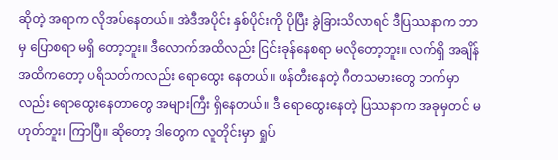ဆိုတဲ့ အရာက လိုအပ်နေတယ်။ အဲဒီအပိုင်း နှစ်ပိုင်းကို ပိုပြီး ခွဲခြားသိလာရင် ဒီပြဿနာက ဘာမှ ပြောစရာ မရှိ တော့ဘူး။ ဒီလောက်အထိလည်း ငြင်းခုန်နေစရာ မလိုတော့ဘူး။ လက်ရှိ အချိန်အထိကတော့ ပရိသတ်ကလည်း ရောထွေး နေတယ်။ ဖန်တီးနေတဲ့ ဂီတသမားတွေ ဘက်မှာလည်း ရောထွေးနေတာတွေ အများကြီး ရှိနေတယ်။ ဒီ ရောထွေးနေတဲ့ ပြဿနာက အခုမှတင် မဟုတ်ဘူး၊ ကြာပြီ။ ဆိုတော့ ဒါတွေက လူတိုင်းမှာ ရှုပ်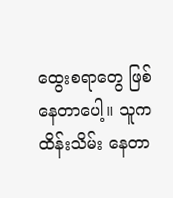ထွေးစရာတွေ ဖြစ်နေတာပေါ့။ သူက ထိန်းသိမ်း နေတာ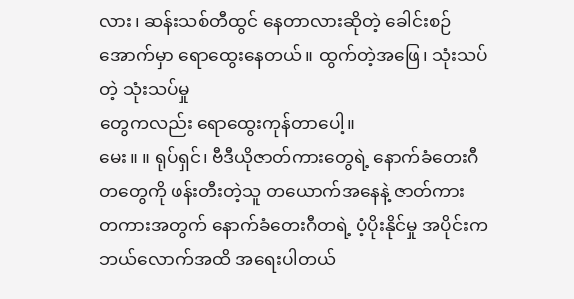လား၊ ဆန်းသစ်တီထွင် နေတာလားဆိုတဲ့ ခေါင်းစဉ်အောက်မှာ ရောထွေးနေတယ်။ ထွက်တဲ့အဖြေ၊ သုံးသပ်တဲ့ သုံးသပ်မှု
တွေကလည်း ရောထွေးကုန်တာပေါ့။
မေး။ ။ ရုပ်ရှင်၊ ဗီဒီယိုဇာတ်ကားတွေရဲ့ နောက်ခံတေးဂီတတွေကို ဖန်းတီးတဲ့သူ တယောက်အနေနဲ့ ဇာတ်ကား
တကားအတွက် နောက်ခံတေးဂီတရဲ့ ပံ့ပိုးနိုင်မှု အပိုင်းက ဘယ်လောက်အထိ အရေးပါတယ်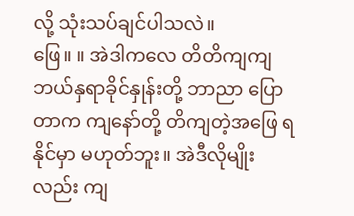လို့ သုံးသပ်ချင်ပါသလဲ။
ဖြေ။ ။ အဲဒါကလေ တိတိကျကျ ဘယ်နှရာခိုင်နှုန်းတို့ ဘာညာ ပြောတာက ကျနော်တို့ တိကျတဲ့အဖြေ ရနိုင်မှာ မဟုတ်ဘူး။ အဲဒီလိုမျိုးလည်း ကျ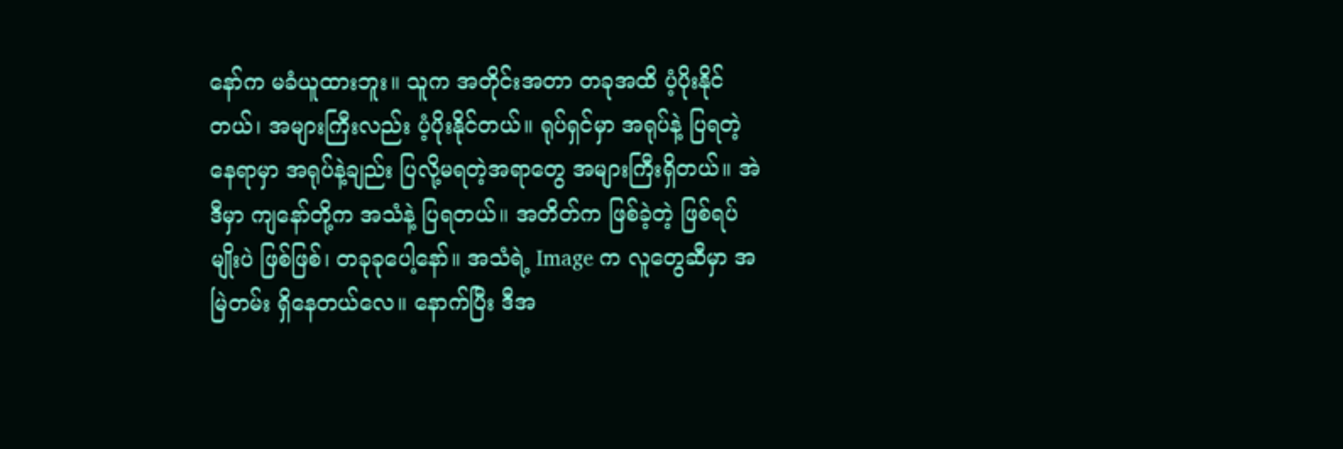နော်က မခံယူထားဘူး။ သူက အတိုင်းအတာ တခုအထိ ပံ့ပိုးနိုင်တယ်၊ အများကြီးလည်း ပံ့ပိုးနိုင်တယ်။ ရုပ်ရှင်မှာ အရုပ်နဲ့ ပြရတဲ့နေရာမှာ အရုပ်နဲ့ချည်း ပြလို့မရတဲ့အရာတွေ အများကြီးရှိတယ်။ အဲဒီမှာ ကျနော်တို့က အသံနဲ့ ပြရတယ်။ အတိတ်က ဖြစ်ခဲ့တဲ့ ဖြစ်ရပ်မျိုးပဲ ဖြစ်ဖြစ်၊ တခုခုပေါ့နော်။ အသံရဲ့ Image က လူတွေဆီမှာ အမြဲတမ်း ရှိနေတယ်လေ။ နောက်ပြီး ဒီအ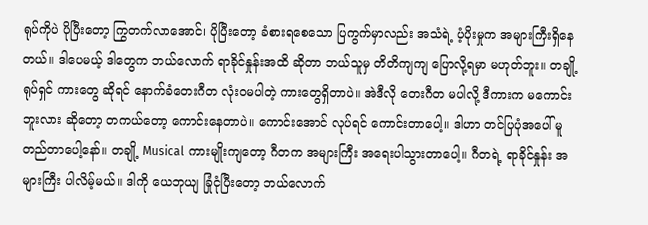ရုပ်ကိုပဲ ပိုပြီးတော့ ကြွတက်လာအောင်၊ ပိုပြီးတော့ ခံစားရစေသော ပြကွက်မှာလည်း အသံရဲ့ ပံ့ပိုးမှုက အများကြီးရှိနေတယ်။ ဒါပေမယ့် ဒါတွေက ဘယ်လောက် ရာခိုင်နှုန်းအထိ ဆိုတာ ဘယ်သူမှ တိတိကျကျ ပြောလို့ရမှာ မဟုတ်ဘူး။ တချို့ ရုပ်ရှင် ကားတွေ ဆိုရင် နောက်ခံတေးဂီတ လုံးဝမပါတဲ့ ကားတွေရှိတာပဲ။ အဲဒီလို တေးဂီတ မပါလို့ ဒီကားက မကောင်းဘူးလား ဆိုတော့ တကယ်တော့ ကောင်းနေတာပဲ။ ကောင်းအောင် လုပ်ရင် ကောင်းတာပေါ့။ ဒါဟာ တင်ပြပုံအပေါ် မူတည်တာပေါ့နော်။ တချို့ Musical ကားမျိုးကျတော့ ဂီတက အများကြီး အရေးပါသွားတာပေါ့။ ဂီတရဲ့ ရာခိုင်နှုန်း အများကြီး ပါလိမ့်မယ်။ ဒါကို ယေဘုယျ ခြုံငုံပြီးတော့ ဘယ်လောက်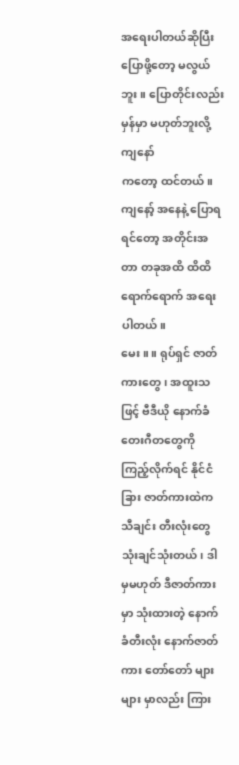အရေးပါတယ်ဆိုပြီး ပြောဖို့တော့ မလွယ်ဘူး။ ပြောတိုင်းလည်း မှန်မှာ မဟုတ်ဘူးလို့ ကျနော်
ကတော့ ထင်တယ်။ ကျနော့် အနေနဲ့ ပြောရရင်တော့ အတိုင်းအတာ တခုအထိ ထိထိရောက်ရောက် အရေးပါတယ်။
မေး။ ။ ရုပ်ရှင် ဇာတ်ကားတွေ၊ အထူးသဖြင့် ဗီဒီယို နောက်ခံ တေးဂီတတွေကို ကြည့်လိုက်ရင် နိုင်ငံခြား ဇာတ်ကားထဲက သီချင်း တီးလုံးတွေ သုံးချင်သုံးတယ်၊ ဒါမှမဟုတ် ဒီဇာတ်ကားမှာ သုံးထားတဲ့ နောက်ခံတီးလုံး နောက်ဇာတ်ကား တော်တော် များများ မှာလည်း ကြား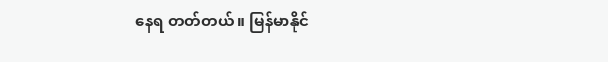နေရ တတ်တယ်။ မြန်မာနိုင်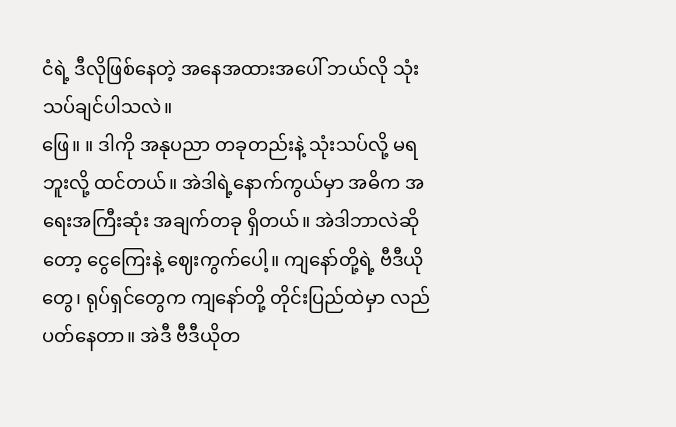ငံရဲ့ ဒီလိုဖြစ်နေတဲ့ အနေအထားအပေါ် ဘယ်လို သုံးသပ်ချင်ပါသလဲ။
ဖြေ။ ။ ဒါကို အနုပညာ တခုတည်းနဲ့ သုံးသပ်လို့ မရဘူးလို့ ထင်တယ်။ အဲဒါရဲ့နောက်ကွယ်မှာ အဓိက အရေးအကြီးဆုံး အချက်တခု ရှိတယ်။ အဲဒါဘာလဲဆိုတော့ ငွေကြေးနဲ့ ဈေးကွက်ပေါ့။ ကျနော်တို့ရဲ့ ဗီဒီယိုတွေ၊ ရုပ်ရှင်တွေက ကျနော်တို့ တိုင်းပြည်ထဲမှာ လည်ပတ်နေတာ။ အဲဒီ ဗီဒီယိုတ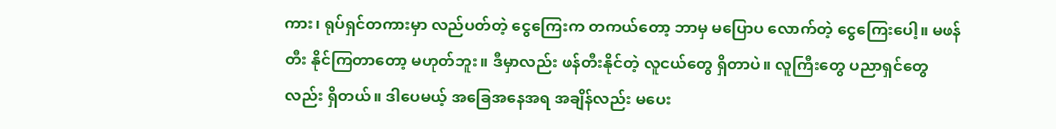ကား၊ ရုပ်ရှင်တကားမှာ လည်ပတ်တဲ့ ငွေကြေးက တကယ်တော့ ဘာမှ မပြောပ လောက်တဲ့ ငွေကြေးပေါ့။ မဖန်တီး နိုင်ကြတာတော့ မဟုတ်ဘူး။ ဒီမှာလည်း ဖန်တီးနိုင်တဲ့ လူငယ်တွေ ရှိတာပဲ။ လူကြီးတွေ ပညာရှင်တွေလည်း ရှိတယ်။ ဒါပေမယ့် အခြေအနေအရ အချိန်လည်း မပေး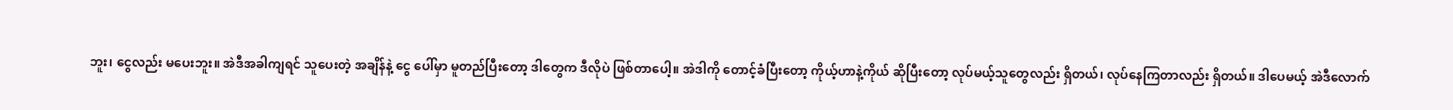ဘူး၊ ငွေလည်း မပေးဘူး။ အဲဒီအခါကျရင် သူပေးတဲ့ အချိန်နဲ့ ငွေ ပေါ်မှာ မူတည်ပြီးတော့ ဒါတွေက ဒီလိုပဲ ဖြစ်တာပေါ့။ အဲဒါကို တောင့်ခံပြီးတော့ ကိုယ့်ဟာနဲ့ကိုယ် ဆိုပြီးတော့ လုပ်မယ့်သူတွေလည်း ရှိတယ်၊ လုပ်နေကြတာလည်း ရှိတယ်။ ဒါပေမယ့် အဲဒီလောက်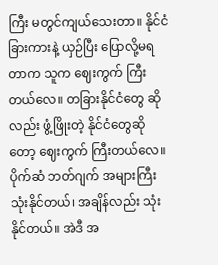ကြီး မတွင်ကျယ်သေးတာ။ နိုင်ငံခြားကားနဲ့ ယှဉ်ပြီး ပြောလို့မရတာက သူက ဈေးကွက် ကြီးတယ်လေ။ တခြားနိုင်ငံတွေ ဆိုလည်း ဖွံ့ဖြိုးတဲ့ နိုင်ငံတွေဆိုတော့ ဈေးကွက် ကြီးတယ်လေ။ ပိုက်ဆံ ဘတ်ဂျက် အများကြီး သုံးနိုင်တယ်၊ အချိန်လည်း သုံးနိုင်တယ်။ အဲဒီ အ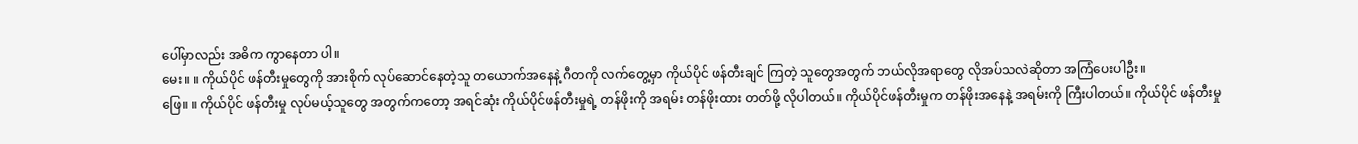ပေါ်မှာလည်း အဓိက ကွာနေတာ ပါ။
မေး။ ။ ကိုယ်ပိုင် ဖန်တီးမှုတွေကို အားစိုက် လုပ်ဆောင်နေတဲ့သူ တယောက်အနေနဲ့ ဂီတကို လက်တွေ့မှာ ကိုယ်ပိုင် ဖန်တီးချင် ကြတဲ့ သူတွေအတွက် ဘယ်လိုအရာတွေ လိုအပ်သလဲဆိုတာ အကြံပေးပါဦး။
ဖြေ။ ။ ကိုယ်ပိုင် ဖန်တီးမှု လုပ်မယ့်သူတွေ အတွက်ကတော့ အရင်ဆုံး ကိုယ်ပိုင်ဖန်တီးမှုရဲ့ တန်ဖိုးကို အရမ်း တန်ဖိုးထား တတ်ဖို့ လိုပါတယ်။ ကိုယ်ပိုင်ဖန်တီးမှုက တန်ဖိုးအနေနဲ့ အရမ်းကို ကြီးပါတယ်။ ကိုယ်ပိုင် ဖန်တီးမှု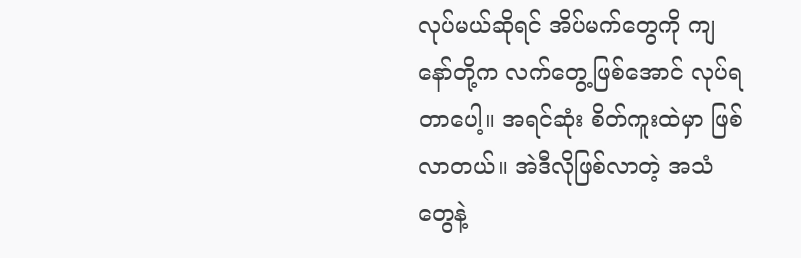လုပ်မယ်ဆိုရင် အိပ်မက်တွေကို ကျနော်တို့က လက်တွေ့ဖြစ်အောင် လုပ်ရတာပေါ့။ အရင်ဆုံး စိတ်ကူးထဲမှာ ဖြစ်လာတယ်။ အဲဒီလိုဖြစ်လာတဲ့ အသံတွေနဲ့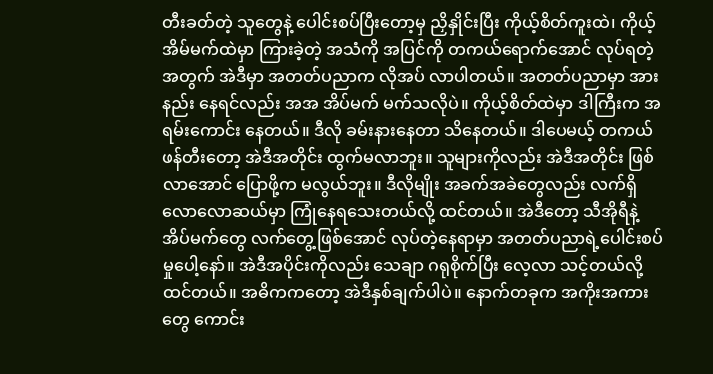တီးခတ်တဲ့ သူတွေနဲ့ ပေါင်းစပ်ပြီးတော့မှ ညှိနှိုင်းပြီး ကိုယ့်စိတ်ကူးထဲ၊ ကိုယ့် အိမ်မက်ထဲမှာ ကြားခဲ့တဲ့ အသံကို အပြင်ကို တကယ်ရောက်အောင် လုပ်ရတဲ့အတွက် အဲဒီမှာ အတတ်ပညာက လိုအပ် လာပါတယ်။ အတတ်ပညာမှာ အားနည်း နေရင်လည်း အအ အိပ်မက် မက်သလိုပဲ။ ကိုယ့်စိတ်ထဲမှာ ဒါကြီးက အရမ်းကောင်း နေတယ်။ ဒီလို ခမ်းနားနေတာ သိနေတယ်။ ဒါပေမယ့် တကယ် ဖန်တီးတော့ အဲဒီအတိုင်း ထွက်မလာဘူး။ သူများကိုလည်း အဲဒီအတိုင်း ဖြစ်လာအောင် ပြောဖို့က မလွယ်ဘူး။ ဒီလိုမျိုး အခက်အခဲတွေလည်း လက်ရှိ လောလောဆယ်မှာ ကြုံနေရသေးတယ်လို့ ထင်တယ်။ အဲဒီတော့ သီအိုရီနဲ့ အိပ်မက်တွေ လက်တွေ့ဖြစ်အောင် လုပ်တဲ့နေရာမှာ အတတ်ပညာရဲ့ပေါင်းစပ်မှုပေါ့နော်။ အဲဒီအပိုင်းကိုလည်း သေချာ ဂရုစိုက်ပြီး လေ့လာ သင့်တယ်လို့ ထင်တယ်။ အဓိကကတော့ အဲဒီနှစ်ချက်ပါပဲ။ နောက်တခုက အကိုးအကားတွေ ကောင်း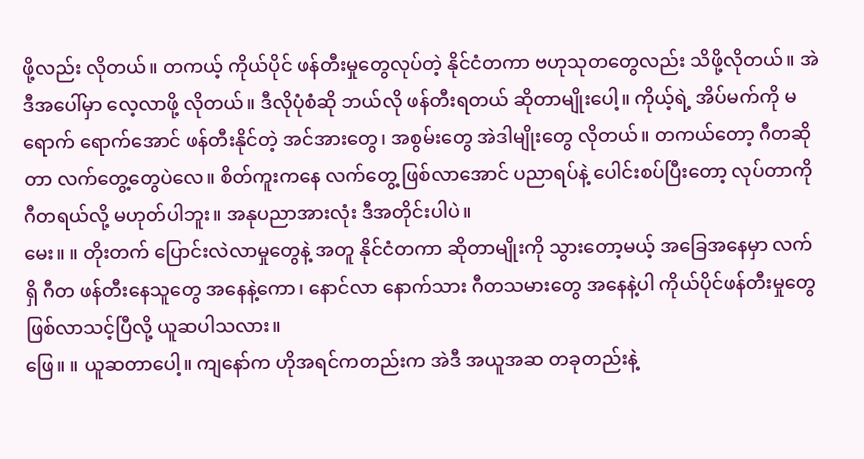ဖို့လည်း လိုတယ်။ တကယ့် ကိုယ်ပိုင် ဖန်တီးမှုတွေလုပ်တဲ့ နိုင်ငံတကာ ဗဟုသုတတွေလည်း သိဖို့လိုတယ်။ အဲဒီအပေါ်မှာ လေ့လာဖို့ လိုတယ်။ ဒီလိုပုံစံဆို ဘယ်လို ဖန်တီးရတယ် ဆိုတာမျိုးပေါ့။ ကိုယ့်ရဲ့ အိပ်မက်ကို မရောက် ရောက်အောင် ဖန်တီးနိုင်တဲ့ အင်အားတွေ၊ အစွမ်းတွေ အဲဒါမျိုးတွေ လိုတယ်။ တကယ်တော့ ဂီတဆိုတာ လက်တွေ့တွေပဲလေ။ စိတ်ကူးကနေ လက်တွေ့ ဖြစ်လာအောင် ပညာရပ်နဲ့ ပေါင်းစပ်ပြီးတော့ လုပ်တာကို ဂီတရယ်လို့ မဟုတ်ပါဘူး။ အနုပညာအားလုံး ဒီအတိုင်းပါပဲ။
မေး။ ။ တိုးတက် ပြောင်းလဲလာမှုတွေနဲ့ အတူ နိုင်ငံတကာ ဆိုတာမျိုးကို သွားတော့မယ့် အခြေအနေမှာ လက်ရှိ ဂီတ ဖန်တီးနေသူတွေ အနေနဲ့ကော၊ နောင်လာ နောက်သား ဂီတသမားတွေ အနေနဲ့ပါ ကိုယ်ပိုင်ဖန်တီးမှုတွေ ဖြစ်လာသင့်ပြီလို့ ယူဆပါသလား။
ဖြေ။ ။ ယူဆတာပေါ့။ ကျနော်က ဟိုအရင်ကတည်းက အဲဒီ အယူအဆ တခုတည်းနဲ့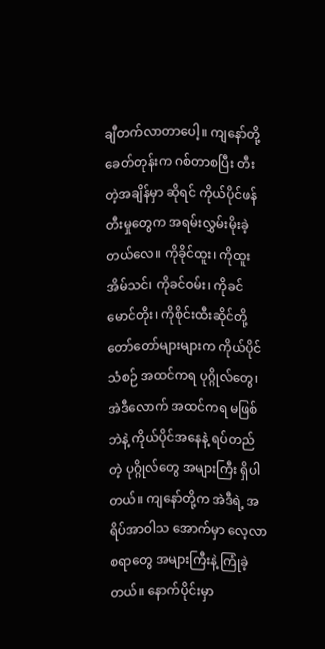ချီတက်လာတာပေါ့။ ကျနော်တို့ ခေတ်တုန်းက ဂစ်တာစပြီး တီးတဲ့အချိန်မှာ ဆိုရင် ကိုယ်ပိုင်ဖန်တီးမှုတွေက အရမ်းလွှမ်းမိုးခဲ့တယ်လေ။ ကိုခိုင်ထူး၊ ကိုထူးအိမ်သင်၊ ကိုခင်ဝမ်း၊ ကိုခင်မောင်တိုး၊ ကိုစိုင်းထီးဆိုင်တို့ တော်တော်များများက ကိုယ်ပိုင်သံစဉ် အထင်ကရ ပုဂ္ဂိုလ်တွေ၊ အဲဒီလောက် အထင်ကရ မဖြစ်ဘဲနဲ့ ကိုယ်ပိုင်အနေနဲ့ ရပ်တည်တဲ့ ပုဂ္ဂိုလ်တွေ အများကြီး ရှိပါတယ်။ ကျနော်တို့က အဲဒီရဲ့ အရိပ်အာဝါသ အောက်မှာ လေ့လာစရာတွေ အများကြီးနဲ့ ကြုံခဲ့တယ်။ နောက်ပိုင်းမှာ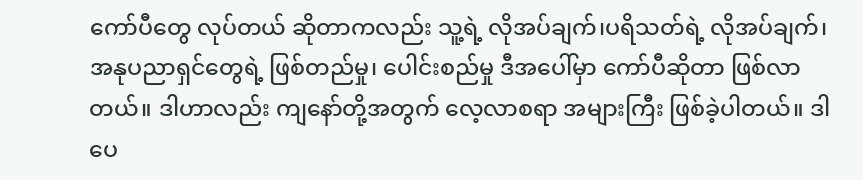ကော်ပီတွေ လုပ်တယ် ဆိုတာကလည်း သူ့ရဲ့ လိုအပ်ချက်၊ပရိသတ်ရဲ့ လိုအပ်ချက်၊ အနုပညာရှင်တွေရဲ့ ဖြစ်တည်မှု၊ ပေါင်းစည်မှု ဒီအပေါ်မှာ ကော်ပီဆိုတာ ဖြစ်လာတယ်။ ဒါဟာလည်း ကျနော်တို့အတွက် လေ့လာစရာ အများကြီး ဖြစ်ခဲ့ပါတယ်။ ဒါပေ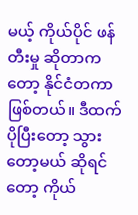မယ့် ကိုယ်ပိုင် ဖန်တီးမှု ဆိုတာကတော့ နိုင်ငံတကာ ဖြစ်တယ်။ ဒီထက် ပိုပြီးတော့ သွားတော့မယ် ဆိုရင်တော့ ကိုယ်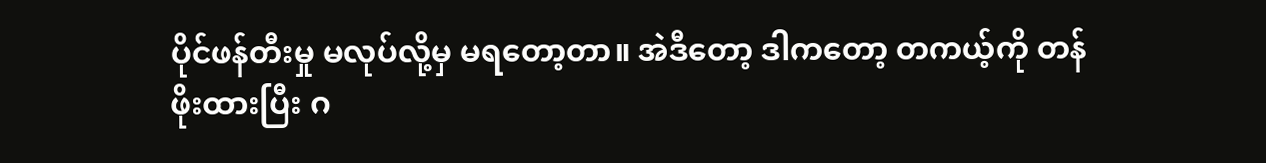ပိုင်ဖန်တီးမှု မလုပ်လို့မှ မရတော့တာ။ အဲဒီတော့ ဒါကတော့ တကယ့်ကို တန်ဖိုးထားပြီး ဂ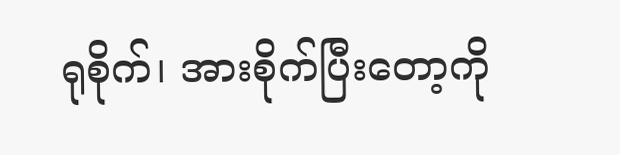ရုစိုက်၊ အားစိုက်ပြီးတော့ကို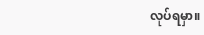လုပ်ရမှာ။